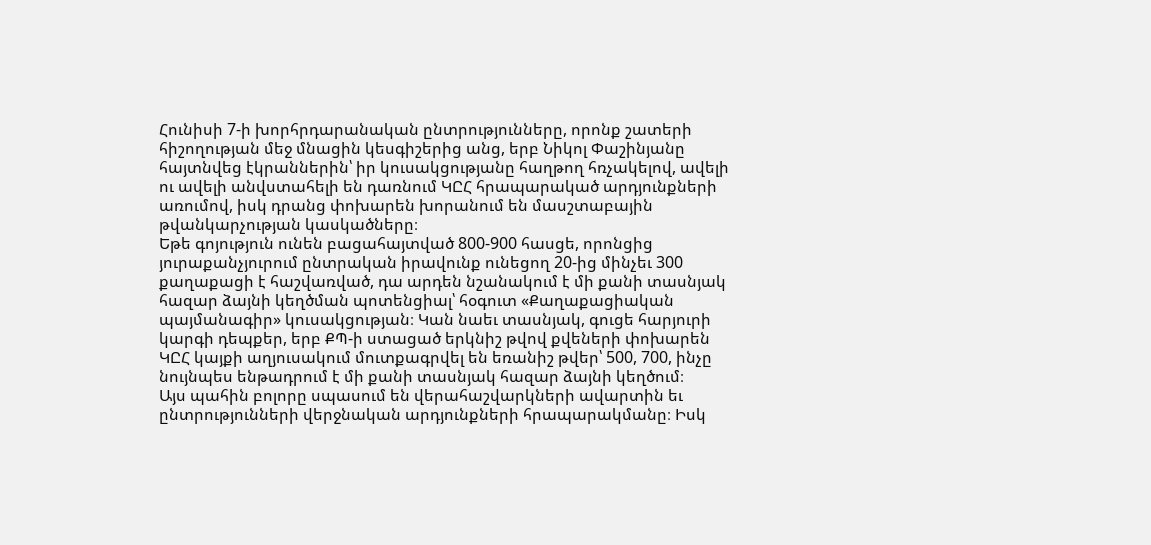Հունիսի 7-ի խորհրդարանական ընտրությունները, որոնք շատերի հիշողության մեջ մնացին կեսգիշերից անց, երբ Նիկոլ Փաշինյանը հայտնվեց էկրաններին՝ իր կուսակցությանը հաղթող հռչակելով, ավելի ու ավելի անվստահելի են դառնում ԿԸՀ հրապարակած արդյունքների առումով, իսկ դրանց փոխարեն խորանում են մասշտաբային թվանկարչության կասկածները։
Եթե գոյություն ունեն բացահայտված 800-900 հասցե, որոնցից յուրաքանչյուրում ընտրական իրավունք ունեցող 20-ից մինչեւ 300 քաղաքացի է հաշվառված, դա արդեն նշանակում է մի քանի տասնյակ հազար ձայնի կեղծման պոտենցիալ՝ հօգուտ «Քաղաքացիական պայմանագիր» կուսակցության։ Կան նաեւ տասնյակ, գուցե հարյուրի կարգի դեպքեր, երբ ՔՊ-ի ստացած երկնիշ թվով քվեների փոխարեն ԿԸՀ կայքի աղյուսակում մուտքագրվել են եռանիշ թվեր՝ 500, 700, ինչը նույնպես ենթադրում է մի քանի տասնյակ հազար ձայնի կեղծում։
Այս պահին բոլորը սպասում են վերահաշվարկների ավարտին եւ ընտրությունների վերջնական արդյունքների հրապարակմանը։ Իսկ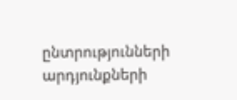ընտրությունների արդյունքների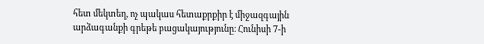հետ մեկտեղ, ոչ պակաս հետաքրքիր է միջազգային արձագանքի գրեթե բացակայությունը։ Հունիսի 7-ի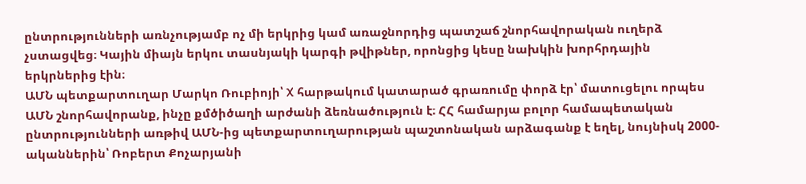ընտրությունների առնչությամբ ոչ մի երկրից կամ առաջնորդից պատշաճ շնորհավորական ուղերձ չստացվեց։ Կային միայն երկու տասնյակի կարգի թվիթներ, որոնցից կեսը նախկին խորհրդային երկրներից էին։
ԱՄՆ պետքարտուղար Մարկո Ռուբիոյի՝ X հարթակում կատարած գրառումը փորձ էր՝ մատուցելու որպես ԱՄՆ շնորհավորանք, ինչը քմծիծաղի արժանի ձեռնածություն է։ ՀՀ համարյա բոլոր համապետական ընտրությունների առթիվ ԱՄՆ-ից պետքարտուղարության պաշտոնական արձագանք է եղել, նույնիսկ 2000-ականներին՝ Ռոբերտ Քոչարյանի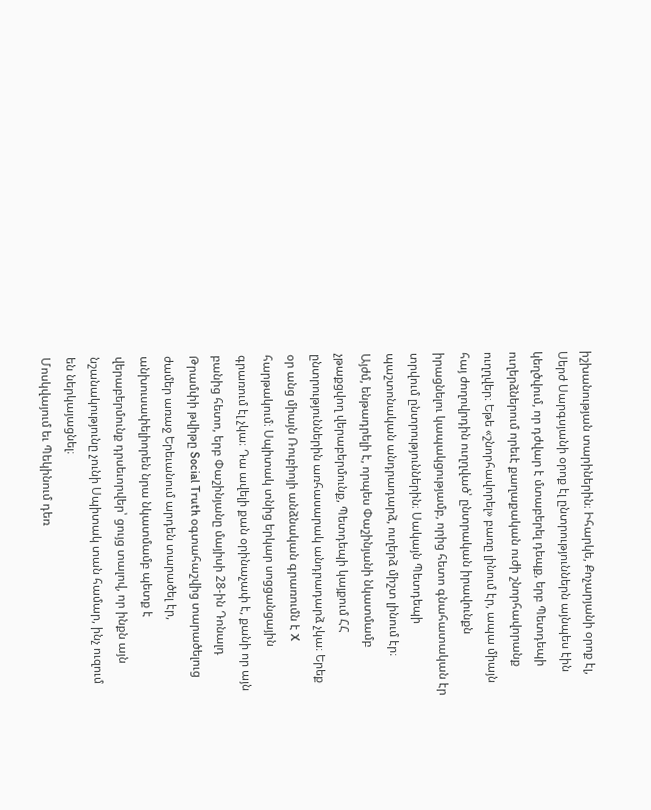իշխանության տարիներին։ Իհարկե, Քոչարյանի օրոք էլ, Սերժ Սարգսյանի օրոք էլ ընտրություններն այնպես էին կեղծվում, որ դժվար է մտաբերել դեպք, երբ Պետդեպի ուղերձներում որեւէ քաղաքական ուժի շնորհավորանք ուղղվեր։ Եթե «շնորհավորել» բառը լինում էր, ապա միայն հայ ժողովրդին ուղղված՝ ընտրական իրավունքն իրացնելու կապակցությամբ, որից հետո գնահատական էր տրվում ընտրություններին։ Սակայն Պետդեպի պաշտոնական անդրադարձ, ուղերձ միշտ լինում էր։
Այժմ, ենթադրելի է, որպես Փաշինյանի նկատմամբ չթաքցվող վերաբերմունք, Պետդեպի կայքում ՀՀ ընտրություններին առհասարակ անդրադարձ չկա։ Երեք օր անց միայն Ռուբիոյի անձնական գրառումն է X հարթակում։ Սպիտակ տնից երկար սոցցանցային գրառում էլ չկա։ Դա ավելի քան օրինաչափ է, քանի որ այն բանից հետո, երբ Փաշինյանը մայիսի 28-ին Դոնալդ Թրամփի թվիթը Social Truth օգտահաշվից տարածելուց ժամեր առաջ Երեւանում արդեն տարածել էր, անխուսափելիորեն նրա նկատմամբ պետք է վերաբերմունք դրսեւորվեր՝ ցույց տալով, որ ինքն այն նշանակությունը չունի Սպիտակ տան համար, ինչ ուզում են ներկայացնել։
Մոսկվայում եւ Պեկինում դեռ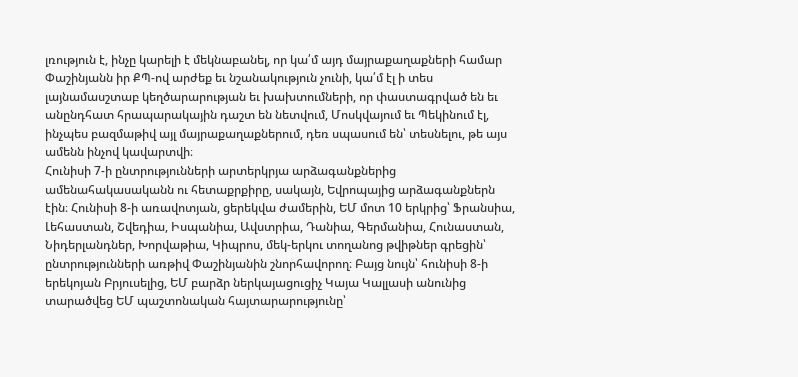լռություն է, ինչը կարելի է մեկնաբանել, որ կա՛մ այդ մայրաքաղաքների համար Փաշինյանն իր ՔՊ-ով արժեք եւ նշանակություն չունի, կա՛մ էլ ի տես լայնամասշտաբ կեղծարարության եւ խախտումների, որ փաստագրված են եւ անընդհատ հրապարակային դաշտ են նետվում, Մոսկվայում եւ Պեկինում էլ, ինչպես բազմաթիվ այլ մայրաքաղաքներում, դեռ սպասում են՝ տեսնելու, թե այս ամենն ինչով կավարտվի։
Հունիսի 7-ի ընտրությունների արտերկրյա արձագանքներից ամենահակասականն ու հետաքրքիրը, սակայն, Եվրոպայից արձագանքներն էին։ Հունիսի 8-ի առավոտյան, ցերեկվա ժամերին, ԵՄ մոտ 10 երկրից՝ Ֆրանսիա, Լեհաստան, Շվեդիա, Իսպանիա, Ավստրիա, Դանիա, Գերմանիա, Հունաստան, Նիդերլանդներ, Խորվաթիա, Կիպրոս, մեկ-երկու տողանոց թվիթներ գրեցին՝ ընտրությունների առթիվ Փաշինյանին շնորհավորող։ Բայց նույն՝ հունիսի 8-ի երեկոյան Բրյուսելից, ԵՄ բարձր ներկայացուցիչ Կայա Կալլասի անունից տարածվեց ԵՄ պաշտոնական հայտարարությունը՝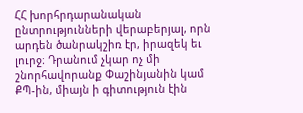ՀՀ խորհրդարանական ընտրությունների վերաբերյալ, որն արդեն ծանրակշիռ էր, իրազեկ եւ լուրջ։ Դրանում չկար ոչ մի շնորհավորանք Փաշինյանին կամ ՔՊ-ին, միայն ի գիտություն էին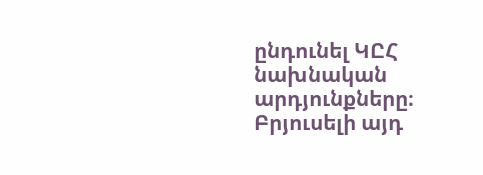ընդունել ԿԸՀ նախնական արդյունքները։ Բրյուսելի այդ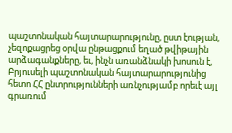պաշտոնական հայտարարությունը, ըստ էության, չեզոքացրեց օրվա ընթացքում եղած թվիթային արձագանքները, եւ, ինչն առանձնակի խոսուն է, Բրյուսելի պաշտոնական հայտարարությունից հետո ՀՀ ընտրությունների առնչությամբ որեւէ այլ գրառում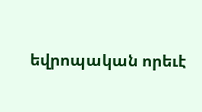եվրոպական որեւէ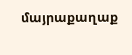մայրաքաղաք